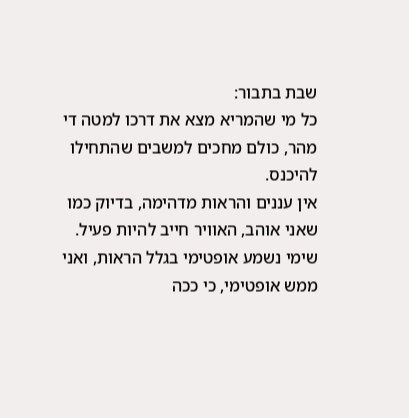שבת בתבור:
כל מי שהמריא מצא את דרכו למטה די מהר, כולם מחכים למשבים שהתחילו להיכנס.
אין עננים והראות מדהימה, בדיוק כמו שאני אוהב, האוויר חייב להיות פעיל.
שימי נשמע אופטימי בגלל הראות, ואני ממש אופטימי, כי ככה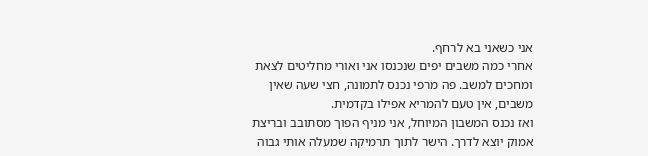אני כשאני בא לרחף.
אחרי כמה משבים יפים שנכנסו אני ואורי מחליטים לצאת ומחכים למשב. פה מרפי נכנס לתמונה, חצי שעה שאין משבים, אין טעם להמריא אפילו בקדמית.
ואז נכנס המשבון המיוחל, אני מניף הפוך מסתובב ובריצת אמוק יוצא לדרך. הישר לתוך תרמיקה שמעלה אותי גבוה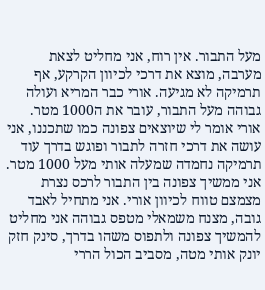מעל התבור. אין רוח, אני מחליט לצאת מערבה, מוצא את דרכי לכיוון הקרקע, אף תרמיקה לא מגיעה. אורי כבר המריא ועולה גבוהה מעל התבור, עובר את ה1000 מטר. אורי אומר לי שיוצאים צפונה כמו שתכננו, אני עושה את דרכי חזרה לתבור ופוגש בדרך עוד תרמיקה נחמדה שמעלה אותי מעל 1000 מטר. אני ממשיך צפונה בין התבור לרכס נצרת מצמצם טווח לכיוון אורי. אני מתחיל לאבד גובה, מצנח משמאלי מטפס גבוהה אני מחליט להמשיך צפונה ולתפוס משהו בדרך, סינק חזק יונק אותי מטה, מסביב הכול הררי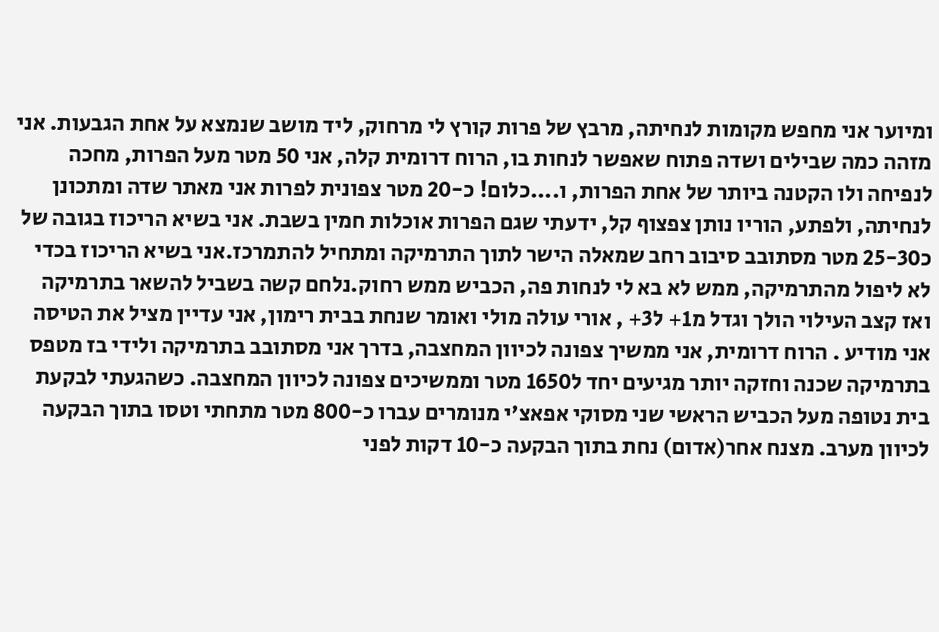ומיוער אני מחפש מקומות לנחיתה, מרבץ של פרות קורץ לי מרחוק, ליד מושב שנמצא על אחת הגבעות. אני מזהה כמה שבילים ושדה פתוח שאפשר לנחות בו, הרוח דרומית קלה, אני 50 מטר מעל הפרות, מחכה לנפיחה ולו הקטנה ביותר של אחת הפרות, ו....כלום! כ-20 מטר צפונית לפרות אני מאתר שדה ומתכונן לנחיתה, ולפתע, הוריו נותן צפצוף קל, ידעתי שגם הפרות אוכלות חמין בשבת. אני בשיא הריכוז בגובה של כ25-30 מטר מסתובב סיבוב רחב שמאלה הישר לתוך התרמיקה ומתחיל להתמרכז.אני בשיא הריכוז בכדי לא ליפול מהתרמיקה, ממש לא בא לי לנחות פה, הכביש ממש רחוק.נלחם קשה בשביל להשאר בתרמיקה ואז קצב העילוי הולך וגדל מ1+ ל3+ , אורי עולה מולי ואומר שנחת בבית רימון, אני עדיין מציל את הטיסה אני מודיע . הרוח דרומית, אני ממשיך צפונה לכיוון המחצבה, בדרך אני מסתובב בתרמיקה ולידי בז מטפס בתרמיקה שכנה וחזקה יותר מגיעים יחד ל1650 מטר וממשיכים צפונה לכיוון המחצבה. כשהגעתי לבקעת בית נטופה מעל הכביש הראשי שני מסוקי אפאצ'י מנומרים עברו כ-800 מטר מתחתי וטסו בתוך הבקעה לכיוון מערב. מצנח אחר(אדום) נחת בתוך הבקעה כ-10 דקות לפני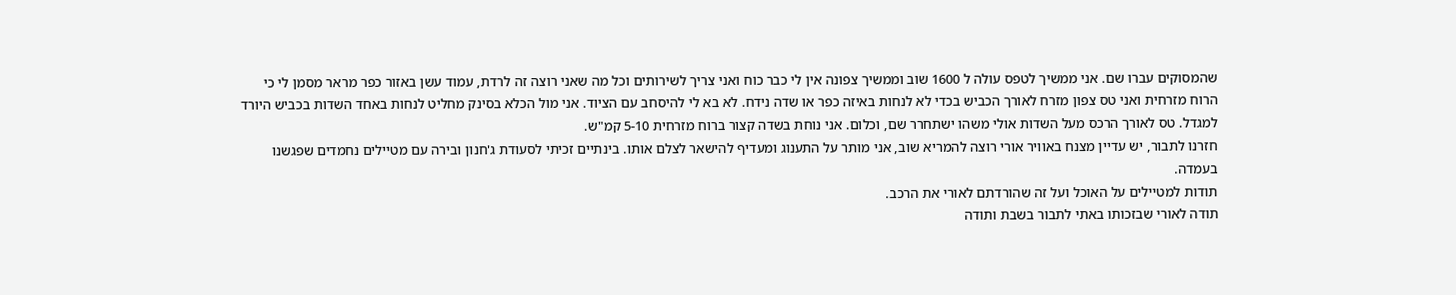שהמסוקים עברו שם. אני ממשיך לטפס עולה ל 1600 שוב וממשיך צפונה אין לי כבר כוח ואני צריך לשירותים וכל מה שאני רוצה זה לרדת, עמוד עשן באזור כפר מראר מסמן לי כי הרוח מזרחית ואני טס צפון מזרח לאורך הכביש בכדי לא לנחות באיזה כפר או שדה נידח. לא בא לי להיסחב עם הציוד. אני מול הכלא בסינק מחליט לנחות באחד השדות בכביש היורד למגדל. טס לאורך הרכס מעל השדות אולי משהו ישתחרר שם, וכלום. אני נוחת בשדה קצור ברוח מזרחית 5-10 קמ"ש.
חזרנו לתבור, יש עדיין מצנח באוויר אורי רוצה להמריא שוב, אני מותר על התענוג ומעדיף להישאר לצלם אותו. בינתיים זכיתי לסעודת ג'חנון ובירה עם מטיילים נחמדים שפגשנו בעמדה.
תודות למטיילים על האוכל ועל זה שהורדתם לאורי את הרכב.
תודה לאורי שבזכותו באתי לתבור בשבת ותודה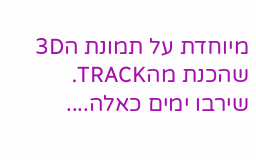מיוחדת על תמונת ה3D שהכנת מהTRACK.
שירבו ימים כאלה....